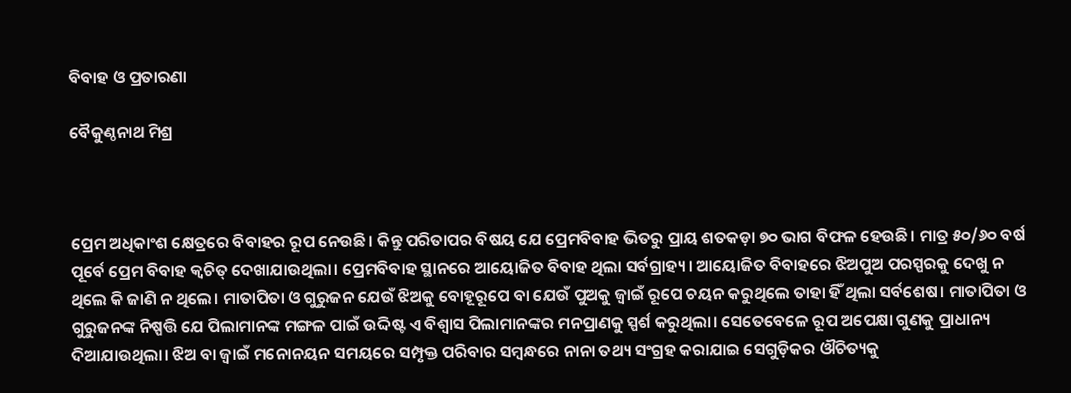ବିବାହ ଓ ପ୍ରତାରଣା

ବୈକୁଣ୍ଠନାଥ ମିଶ୍ର



ପ୍ରେମ ଅଧିକାଂଶ କ୍ଷେତ୍ରରେ ବିବାହର ରୂପ ନେଉଛି। କିନ୍ତୁ ପରିତାପର ବିଷୟ ଯେ ପ୍ରେମବିବାହ ଭିତରୁ ପ୍ରାୟ ଶତକଡ଼ା ୭୦ ଭାଗ ବିଫଳ ହେଉଛି। ମାତ୍ର ୫୦/୬୦ ବର୍ଷ ପୂର୍ବେ ପ୍ରେମ ବିବାହ କ୍ୱଚିତ୍‌ ଦେଖାଯାଉଥିଲା। ପ୍ରେମବିବାହ ସ୍ଥାନରେ ଆୟୋଜିତ ବିବାହ ଥିଲା ସର୍ବଗ୍ରାହ୍ୟ। ଆୟୋଜିତ ବିବାହରେ ଝିଅପୁଅ ପରସ୍ପରକୁ ଦେଖୁ ନ ଥିଲେ କି ଜାଣି ନ ଥିଲେ। ମାତାପିତା ଓ ଗୁରୁଜନ ଯେଉଁ ଝିଅକୁ ବୋହୂରୂପେ ବା ଯେଉଁ ପୁଅକୁ ଜ୍ୱାଇଁ ରୂପେ ଚୟନ କରୁଥିଲେ ତାହା ହିଁ ଥିଲା ସର୍ବଶେଷ। ମାତାପିତା ଓ ଗୁରୁଜନଙ୍କ ନିଷ୍ପତ୍ତି ଯେ ପିଲାମାନଙ୍କ ମଙ୍ଗଳ ପାଇଁ ଉଦ୍ଦିଷ୍ଟ ଏ ବିଶ୍ୱାସ ପିଲାମାନଙ୍କର ମନପ୍ରାଣକୁ ସ୍ପର୍ଶ କରୁଥିଲା। ସେତେବେଳେ ରୂପ ଅପେକ୍ଷା ଗୁଣକୁ ପ୍ରାଧାନ୍ୟ ଦିଆଯାଉଥିଲା। ଝିଅ ବା ଜ୍ୱାଇଁ ମନୋନୟନ ସମୟରେ ସମ୍ପୃକ୍ତ ପରିବାର ସମ୍ବନ୍ଧରେ ନାନା ତଥ୍ୟ ସଂଗ୍ରହ କରାଯାଇ ସେଗୁଡ଼ିକର ଔଚିତ୍ୟକୁ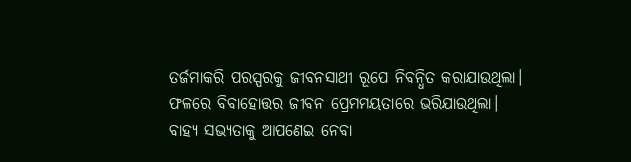ତର୍ଜମାକରି ପରସ୍ପରକୁ ଜୀବନସାଥୀ ରୂପେ ନିବନ୍ଧିତ କରାଯାଉଥିଲା। ଫଳରେ ବିବାହୋତ୍ତର ଜୀବନ ପ୍ରେମମୟତାରେ ଭରିଯାଉଥିଲା।
ବାହ୍ୟ ସଭ୍ୟତାକୁ ଆପଣେଇ ନେବା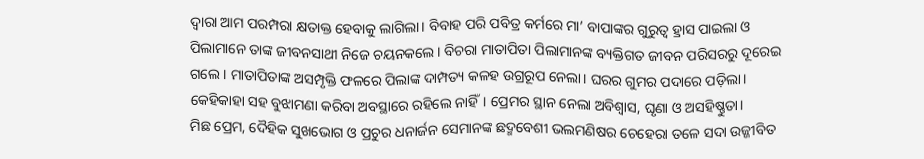ଦ୍ୱାରା ଆମ ପରମ୍ପରା କ୍ଷତାକ୍ତ ହେବାକୁ ଲାଗିଲା। ବିବାହ ପରି ପବିତ୍ର କର୍ମରେ ମା’ ବାପାଙ୍କର ଗୁରୁତ୍ୱ ହ୍ରାସ ପାଇଲା ଓ ପିଲାମାନେ ତାଙ୍କ ଜୀବନସାଥୀ ନିଜେ ଚୟନକଲେ। ବିଚରା ମାତାପିତା ପିଲାମାନଙ୍କ ବ୍ୟକ୍ତିଗତ ଜୀବନ ପରିସରରୁ ଦୂରେଇ ଗଲେ । ମାତାପିତାଙ୍କ ଅସମ୍ପୃକ୍ତି ଫଳରେ ପିଲାଙ୍କ ଦାମ୍ପତ୍ୟ କଳହ ଉଗ୍ରରୂପ ନେଲା। ଘରର ଗୁମର ପଦାରେ ପଡ଼ିଲା। କେହିକାହା ସହ ବୁଝାମଣା କରିବା ଅବସ୍ଥାରେ ରହିଲେ ନାହିଁ। ପ୍ରେମର ସ୍ଥାନ ନେଲା ଅବିଶ୍ୱାସ, ଘୃଣା ଓ ଅସହିଷ୍ଣୁତା।
ମିଛ ପ୍ରେମ, ଦୈହିକ ସୁଖଭୋଗ ଓ ପ୍ରଚୁର ଧନାର୍ଜନ ସେମାନଙ୍କ ଛଦ୍ମବେଶୀ ଭଲମଣିଷର ଚେହେରା ତଳେ ସଦା ଉଜ୍ଜୀବିତ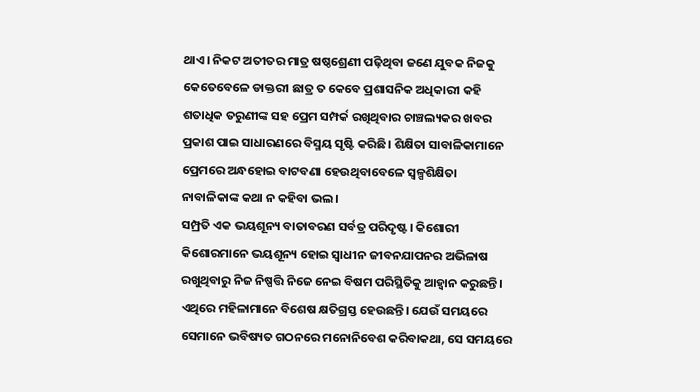ଥାଏ। ନିକଟ ଅତୀତର ମାତ୍ର ଷଷ୍ଠଶ୍ରେଣୀ ପଢ଼ିଥିବା ଜଣେ ଯୁବକ ନିଜକୁ କେତେବେଳେ ଡାକ୍ତରୀ ଛାତ୍ର ତ କେବେ ପ୍ରଶାସନିକ ଅଧିକାରୀ କହି ଶତାଧିକ ତରୁଣୀଙ୍କ ସହ ପ୍ରେମ ସମ୍ପର୍କ ରଖିଥିବାର ଚାଞ୍ଚଲ୍ୟକର ଖବର ପ୍ରକାଶ ପାଇ ସାଧାରଣରେ ବିସ୍ମୟ ସୃଷ୍ଟି କରିଛି। ଶିକ୍ଷିତା ସାବାଳିକାମାନେ ପ୍ରେମରେ ଅନ୍ଧହୋଇ ବାଟବଣା ହେଉଥିବାବେଳେ ସ୍ବଳ୍ପଶିକ୍ଷିତା ନାବାଳିକାଙ୍କ କଥା ନ କହିବା ଭଲ।
ସମ୍ପ୍ରତି ଏକ ଭୟଶୂନ୍ୟ ବାତାବରଣ ସର୍ବତ୍ର ପରିଦୃଷ୍ଟ। କିଶୋରୀ କିଶୋରମାନେ ଭୟଶୂନ୍ୟ ହୋଇ ସ୍ବାଧୀନ ଜୀବନଯାପନର ଅଭିଳାଷ ରଖୁଥିବାରୁ ନିଜ ନିଷ୍ପତ୍ତି ନିଜେ ନେଇ ବିଷମ ପରିସ୍ଥିତିକୁ ଆହ୍ବାନ କରୁଛନ୍ତି। ଏଥିରେ ମହିଳାମାନେ ବିଶେଷ କ୍ଷତିଗ୍ରସ୍ତ ହେଉଛନ୍ତି। ଯେଉଁ ସମୟରେ ସେମାନେ ଭବିଷ୍ୟତ ଗଠନରେ ମନୋନିବେଶ କରିବାକଥା, ସେ ସମୟରେ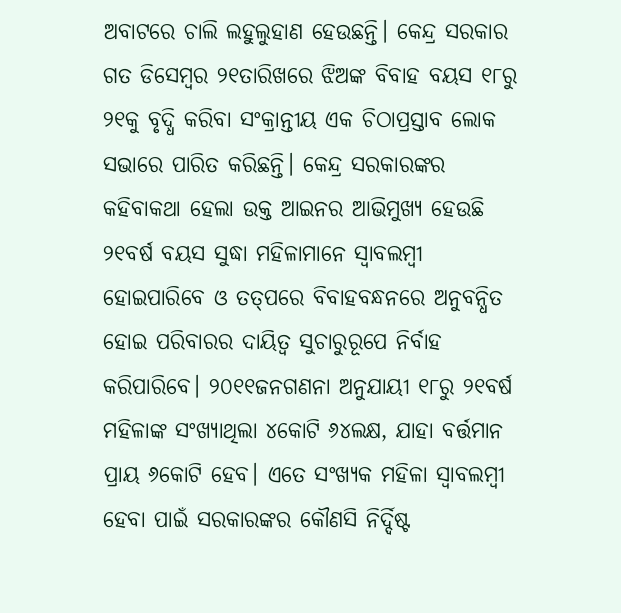ଅବାଟରେ ଚାଲି ଲହୁଲୁହାଣ ହେଉଛନ୍ତି। କେନ୍ଦ୍ର ସରକାର ଗତ ଡିସେମ୍ବର ୨୧ତାରିଖରେ ଝିଅଙ୍କ ବିବାହ ବୟସ ୧୮ରୁ ୨୧କୁ ବୃଦ୍ଧି କରିବା ସଂକ୍ରାନ୍ତୀୟ ଏକ ଚିଠାପ୍ରସ୍ତାବ ଲୋକ ସଭାରେ ପାରିତ କରିଛନ୍ତି। କେନ୍ଦ୍ର ସରକାରଙ୍କର କହିବାକଥା ହେଲା ଉକ୍ତ ଆଇନର ଆଭିମୁଖ୍ୟ ହେଉଛି ୨୧ବର୍ଷ ବୟସ ସୁଦ୍ଧା ମହିଳାମାନେ ସ୍ବାବଲମ୍ବୀ ହୋଇପାରିବେ ଓ ତତ୍‌ପରେ ବିବାହବନ୍ଧନରେ ଅନୁବନ୍ଧିତ ହୋଇ ପରିବାରର ଦାୟିତ୍ୱ ସୁଚାରୁରୂପେ ନିର୍ବାହ କରିପାରିବେ। ୨୦୧୧ଜନଗଣନା ଅନୁଯାୟୀ ୧୮ରୁ ୨୧ବର୍ଷ ମହିଳାଙ୍କ ସଂଖ୍ୟାଥିଲା ୪କୋଟି ୬୪ଲକ୍ଷ, ଯାହା ବର୍ତ୍ତମାନ ପ୍ରାୟ ୬କୋଟି ହେବ। ଏତେ ସଂଖ୍ୟକ ମହିଳା ସ୍ବାବଲମ୍ବୀ ହେବା ପାଇଁ ସରକାରଙ୍କର କୌଣସି ନିର୍ଦ୍ଦିଷ୍ଟ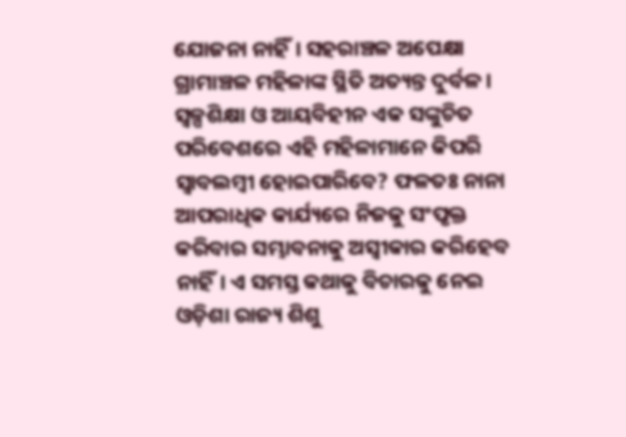ଯୋଜନା ନାହିଁ। ସହରାଞ୍ଚଳ ଅପେକ୍ଷା ଗ୍ରାମାଞ୍ଚଳ ମହିଳାଙ୍କ ସ୍ଥିତି ଅତ୍ୟନ୍ତ ଦୁର୍ବଳ। ସ୍ବଳ୍ପଶିକ୍ଷା ଓ ଆୟବିହୀନ ଏକ ସଙ୍କୁଚିତ ପରିବେଶରେ ଏହି ମହିଳାମାନେ କିପରି ସ୍ବାବଲମ୍ବୀ ହୋଇପାରିବେ? ଫଳତଃ ନାନା ଆପରାଧିକ କାର୍ଯ୍ୟରେ ନିଜକୁ ସଂପୃକ୍ତ କରିବାର ସମ୍ଭାବନାକୁ ଅସ୍ବୀକାର କରିହେବ ନାହିଁ। ଏ ସମସ୍ତ କଥାକୁ ବିଚାରକୁ ନେଇ ଓଡ଼ିଶା ରାଜ୍ୟ ଶିଶୁ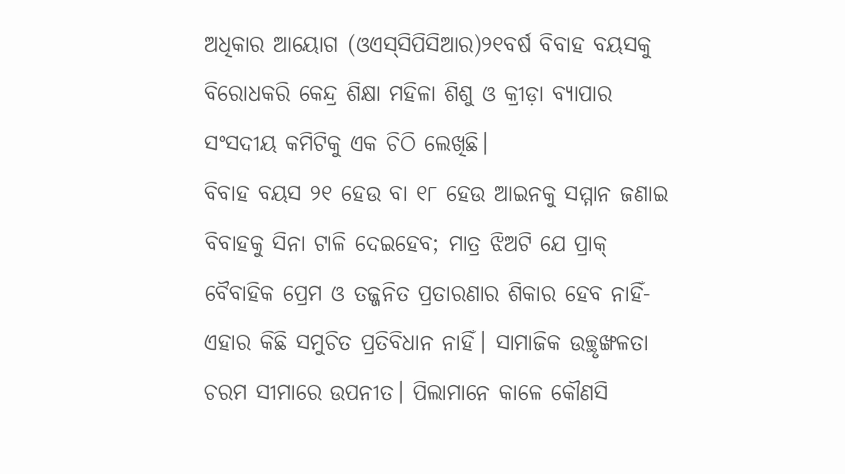ଅଧିକାର ଆୟୋଗ (ଓଏସ୍‌ସିପିସିଆର)୨୧ବର୍ଷ ବିବାହ ବୟସକୁ ବିରୋଧକରି କେନ୍ଦ୍ର ଶିକ୍ଷା ମହିଳା ଶିଶୁ ଓ କ୍ରୀଡ଼ା ବ୍ୟାପାର ସଂସଦୀୟ କମିଟିକୁ ଏକ ଚିଠି ଲେଖିଛି।
ବିବାହ ବୟସ ୨୧ ହେଉ ବା ୧୮ ହେଉ ଆଇନକୁ ସମ୍ମାନ ଜଣାଇ ବିବାହକୁ ସିନା ଟାଳି ଦେଇହେବ; ମାତ୍ର ଝିଅଟି ଯେ ପ୍ରାକ୍‌ ବୈବାହିକ ପ୍ରେମ ଓ ତଜ୍ଜନିତ ପ୍ରତାରଣାର ଶିକାର ହେବ ନାହିଁ- ଏହାର କିଛି ସମୁଚିତ ପ୍ରତିବିଧାନ ନାହିଁ। ସାମାଜିକ ଉଚ୍ଛୃଙ୍ଖଳତା ଚରମ ସୀମାରେ ଉପନୀତ। ପିଲାମାନେ କାଳେ କୌଣସି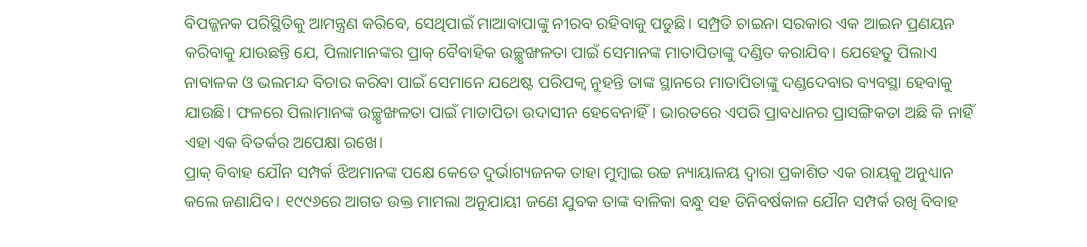ବିପଜ୍ଜନକ ପରିସ୍ଥିତିକୁ ଆମନ୍ତ୍ରଣ କରିବେ, ସେଥିପାଇଁ ମାଆବାପାଙ୍କୁ ନୀରବ ରହିବାକୁ ପଡୁଛି। ସମ୍ପ୍ରତି ଚାଇନା ସରକାର ଏକ ଆଇନ ପ୍ରଣୟନ କରିବାକୁ ଯାଉଛନ୍ତି ଯେ, ପିଲାମାନଙ୍କର ପ୍ରାକ୍‌ ବୈବାହିକ ଉଚ୍ଛୃଙ୍ଖଳତା ପାଇଁ ସେମାନଙ୍କ ମାତାପିତାଙ୍କୁ ଦଣ୍ଡିତ କରାଯିବ। ଯେହେତୁ ପିଲାଏ ନାବାଳକ ଓ ଭଲମନ୍ଦ ବିଚାର କରିବା ପାଇଁ ସେମାନେ ଯଥେଷ୍ଟ ପରିପକ୍ୱ ନୁହନ୍ତି ତାଙ୍କ ସ୍ଥାନରେ ମାତାପିତାଙ୍କୁ ଦଣ୍ଡଦେବାର ବ୍ୟବସ୍ଥା ହେବାକୁ ଯାଉଛି। ଫଳରେ ପିଲାମାନଙ୍କ ଉଚ୍ଛୃଙ୍ଖଳତା ପାଇଁ ମାତାପିତା ଉଦାସୀନ ହେବେନାହିଁ। ଭାରତରେ ଏପରି ପ୍ରାବଧାନର ପ୍ରାସଙ୍ଗିକତା ଅଛି କି ନାହିଁ ଏହା ଏକ ବିତର୍କର ଅପେକ୍ଷା ରଖେ।
ପ୍ରାକ୍‌ ବିବାହ ଯୌନ ସମ୍ପର୍କ ଝିଅମାନଙ୍କ ପକ୍ଷେ କେତେ ଦୁର୍ଭାଗ୍ୟଜନକ ତାହା ମୁମ୍ବାଇ ଉଚ୍ଚ ନ୍ୟାୟାଳୟ ଦ୍ୱାରା ପ୍ରକାଶିତ ଏକ ରାୟକୁ ଅନୁଧ୍ୟାନ କଲେ ଜଣାଯିବ। ୧୯୯୬ରେ ଆଗତ ଉକ୍ତ ମାମଲା ଅନୁଯାୟୀ ଜଣେ ଯୁବକ ତାଙ୍କ ବାଳିକା ବନ୍ଧୁ ସହ ତିନିବର୍ଷକାଳ ଯୌନ ସମ୍ପର୍କ ରଖି ବିବାହ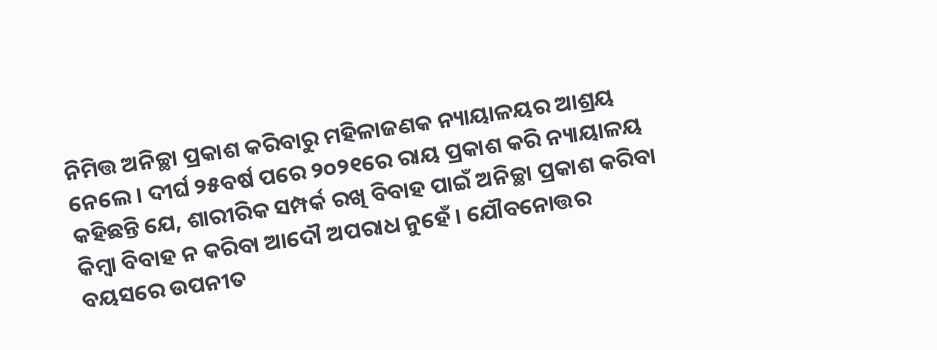ନିମିତ୍ତ ଅନିଚ୍ଛା ପ୍ରକାଶ କରିବାରୁ ମହିଳାଜଣକ ନ୍ୟାୟାଳୟର ଆଶ୍ରୟ ନେଲେ । ଦୀର୍ଘ ୨୫ବର୍ଷ ପରେ ୨୦୨୧ରେ ରାୟ ପ୍ରକାଶ କରି ନ୍ୟାୟାଳୟ କହିଛନ୍ତି ଯେ, ଶାରୀରିକ ସମ୍ପର୍କ ରଖି ବିବାହ ପାଇଁ ଅନିଚ୍ଛା ପ୍ରକାଶ କରିବା କିମ୍ବା ବିବାହ ନ କରିବା ଆଦୌ ଅପରାଧ ନୁହେଁ। ଯୌବନୋତ୍ତର ବୟସରେ ଉପନୀତ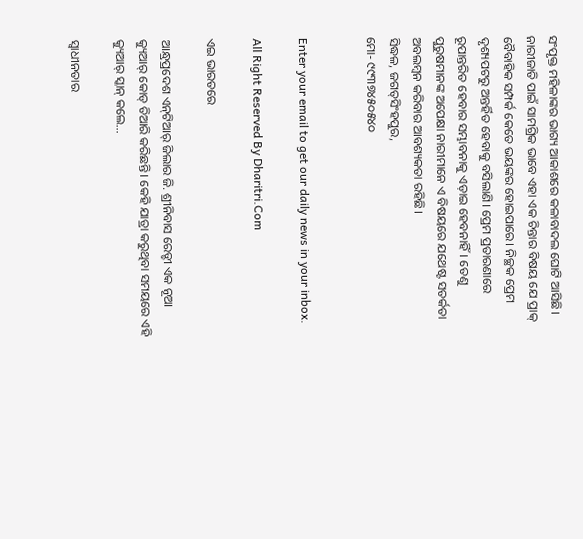ସଂପୃକ୍ତ ମହିଳାଙ୍କର ଭାଗ୍ୟ ଆକାଶରେ କଳାବାଦଲ ଘୋଟି ଆସିଛି। ନାରୀଜାତି ପାଇଁ ସାମଗ୍ରିକ ଭାବେ ଏହା ଏକ ଚିନ୍ତାର ବିଷୟ ଯେ ପ୍ରାକ୍‌ ବୈବାହିକ ସମ୍ପର୍କ କେତେ ଭୟଙ୍କର ହୋଇପାରେ। ନିଚ୍ଛକ ପ୍ରେମ ଦୃଶ୍ୟପଟରୁ ଅନ୍ତର୍ହିତ ହେବାକୁ ବସିଲାଣି। ପ୍ରେମ ପ୍ରତାରଣାରେ ରୂପାନ୍ତରିତ ହେବାର ସମ୍ଭାବନାକୁ ଏଡ଼ାଇ ହେବନାହିଁ। ତେଣୁ ପୁରୁଷମାନଙ୍କ ଅପେକ୍ଷା ନାରୀମାନେ ଏ ବିଷୟରେ ଯଥେଷ୍ଟ ସତର୍କତା ଅବଲମ୍ବନ କରିବାର ଆବଶ୍ୟକତା ରହିଛି।
ସିଦ୍ଧଳ, ଜଗତ୍‌ସିଂହପୁର,
ମୋ- ୯୯୩୭୪୫୦୫୪୦


Enter your email to get our daily news in your inbox.

All Right Reserved By Dharitri.Com

ଏଇ ଭାରତରେ

ଆନ୍ଧ୍ରପ୍ରଦେଶ ଏନ୍‌ଟିଆର୍‌ ଜିଲାର ଜି. ଶ୍ରୀନିବାସ ରେଡ୍ଡୀ ଏକ ନୂଆ କ୍ୟୁଆର୍‌ କୋଡ୍‌ ତିଆରି କରିଛନ୍ତି। କେହି ଯାତ୍ରା କରୁଥିବା ସମୟରେ ଏହି କ୍ୟୁଆର୍‌ ସ୍କାନ୍‌ କଲେ…

ସ୍ବାଧୀନତାର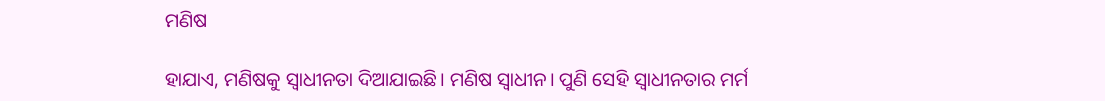ମଣିଷ

ହାଯାଏ, ମଣିଷକୁ ସ୍ବାଧୀନତା ଦିଆଯାଇଛି। ମଣିଷ ସ୍ବାଧୀନ। ପୁଣି ସେହି ସ୍ବାଧୀନତାର ମର୍ମ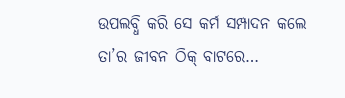ଉପଲବ୍ଧି କରି ସେ କର୍ମ ସମ୍ପାଦନ କଲେ ତା’ର ଜୀବନ ଠିକ୍‌ ବାଟରେ…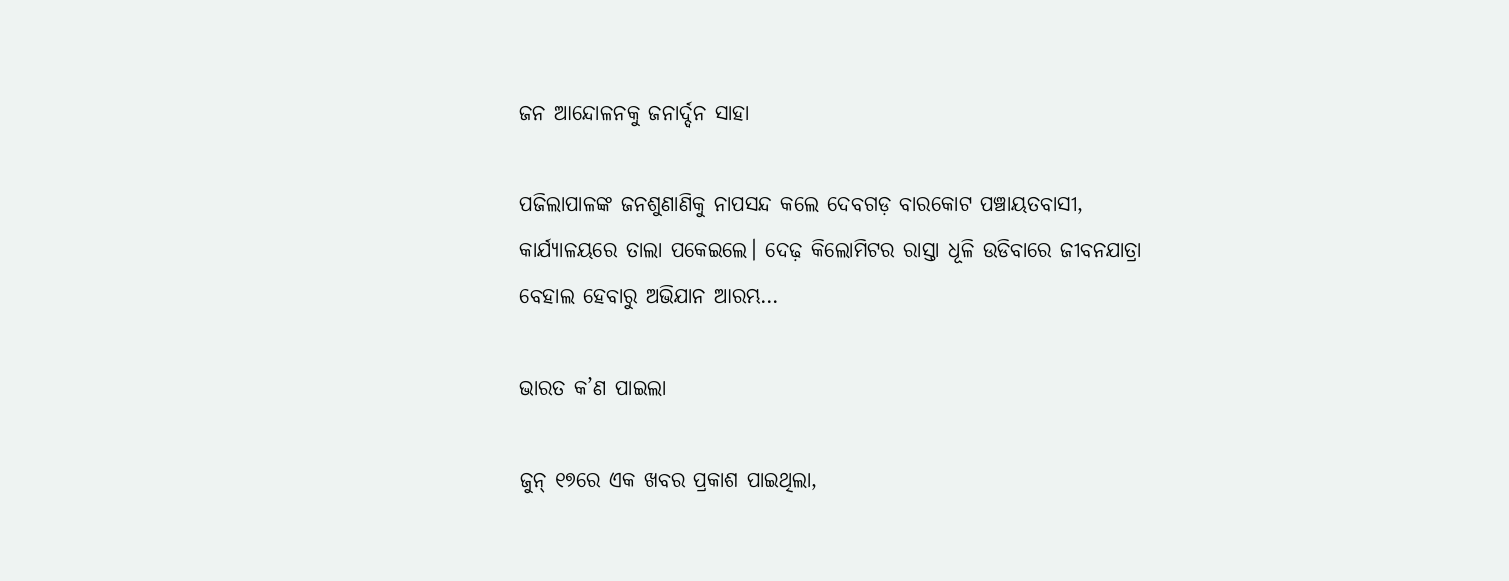ଜନ ଆନ୍ଦୋଳନକୁ ଜନାର୍ଦ୍ଦନ ସାହା

ପଜିଲାପାଳଙ୍କ ଜନଶୁଣାଣିକୁ ନାପସନ୍ଦ କଲେ ଦେବଗଡ଼ ବାରକୋଟ ପଞ୍ଚାୟତବାସୀ, କାର୍ଯ୍ୟାଳୟରେ ତାଲା ପକେଇଲେ। ଦେଢ଼ କିଲୋମିଟର ରାସ୍ତା ଧୂଳି ଉଡିବାରେ ଜୀବନଯାତ୍ରା ବେହାଲ ହେବାରୁ ଅଭିଯାନ ଆରମ୍ଭ…

ଭାରତ କ’ଣ ପାଇଲା

ଜୁନ୍‌ ୧୭ରେ ଏକ ଖବର ପ୍ରକାଶ ପାଇଥିଲା,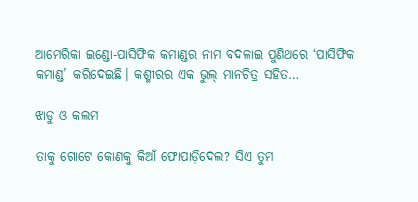ଆମେରିକା ଇଣ୍ଡୋ-ପାସିଫିକ କମାଣ୍ଡର ନାମ ବଦଳାଇ ପୁଣିଥରେ ‘ପାସିଫିକ କମାଣ୍ଡ’ କରିଦେଇଛି। କଶ୍ମୀରର ଏକ ଭୁଲ୍‌ ମାନଚିତ୍ର ସହିତ…

ଝାଡୁ ଓ କଲମ

ତାକୁ ଗୋଟେ କୋଣକୁ କିଆଁ ଫୋପାଡ଼ିଦେଲ? ସିଏ ତୁମ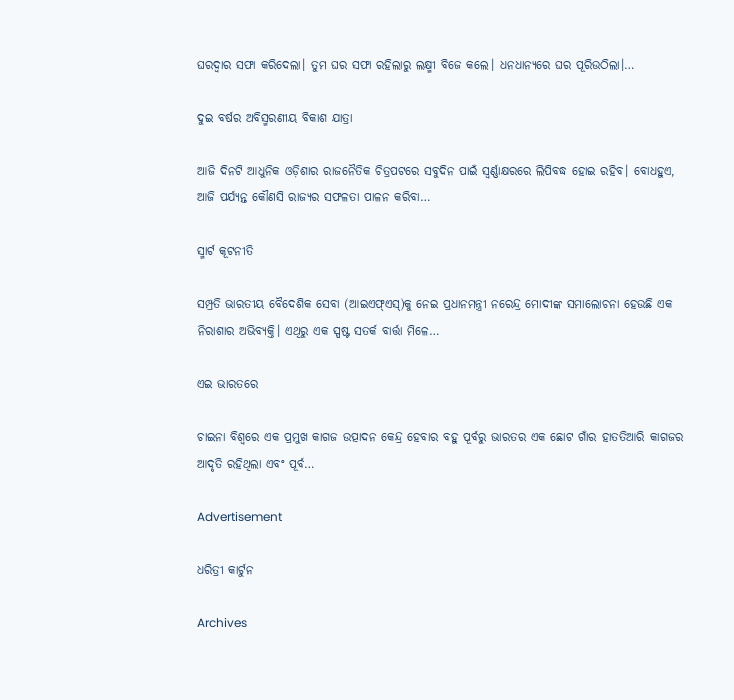ଘରଦ୍ୱାର ସଫା କରିଦେଲା। ତୁମ ଘର ସଫା ରହିଲାରୁ ଲକ୍ଷ୍ମୀ ବିଜେ କଲେ। ଧନଧାନ୍ୟରେ ଘର ପୂରିଉଠିଲା।…

ଦୁଇ ବର୍ଷର ଅବିସ୍ମରଣୀୟ ବିକାଶ ଯାତ୍ରା

ଆଜି ଦିନଟି ଆଧୁନିକ ଓଡ଼ିଶାର ରାଜନୈତିକ ଚିତ୍ରପଟରେ ସବୁଦିନ ପାଇଁ ସ୍ବର୍ଣ୍ଣାକ୍ଷରରେ ଲିପିବଦ୍ଧ ହୋଇ ରହିବ। ବୋଧହୁଏ, ଆଜି ପର୍ଯ୍ୟନ୍ତ କୌଣସି ରାଜ୍ୟର ସଫଳତା ପାଳନ କରିବା…

ସ୍ମାର୍ଟ କୂଟନୀତି

ସମ୍ପ୍ରତି ଭାରତୀୟ ବୈଦେଶିକ ସେବା (ଆଇଏଫ୍‌ଏସ୍‌)କୁ ନେଇ ପ୍ରଧାନମନ୍ତ୍ରୀ ନରେନ୍ଦ୍ର ମୋଦୀଙ୍କ ସମାଲୋଚନା ହେଉଛି ଏକ ନିରାଶାର ଅଭିବ୍ୟକ୍ତି। ଏଥିରୁ ଏକ ସ୍ପଷ୍ଟ ସତର୍କ ବାର୍ତ୍ତା ମିଳେ…

ଏଇ ଭାରତରେ

ଚାଇନା ବିଶ୍ୱରେ ଏକ ପ୍ରମୁଖ କାଗଜ ଉତ୍ପାଦନ କେନ୍ଦ୍ର ହେବାର ବହୁ ପୂର୍ବରୁ ଭାରତର ଏକ ଛୋଟ ଗାଁର ହାତତିଆରି କାଗଜର ଆଦୃତି ରହିଥିଲା ଏବଂ ପୂର୍ବ…

Advertisement

ଧରିତ୍ରୀ କାର୍ଟୁନ

Archives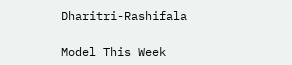Dharitri-Rashifala

Model This Week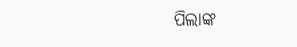ପିଲାଙ୍କ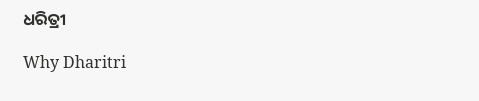ଧରିତ୍ରୀ

Why Dharitri